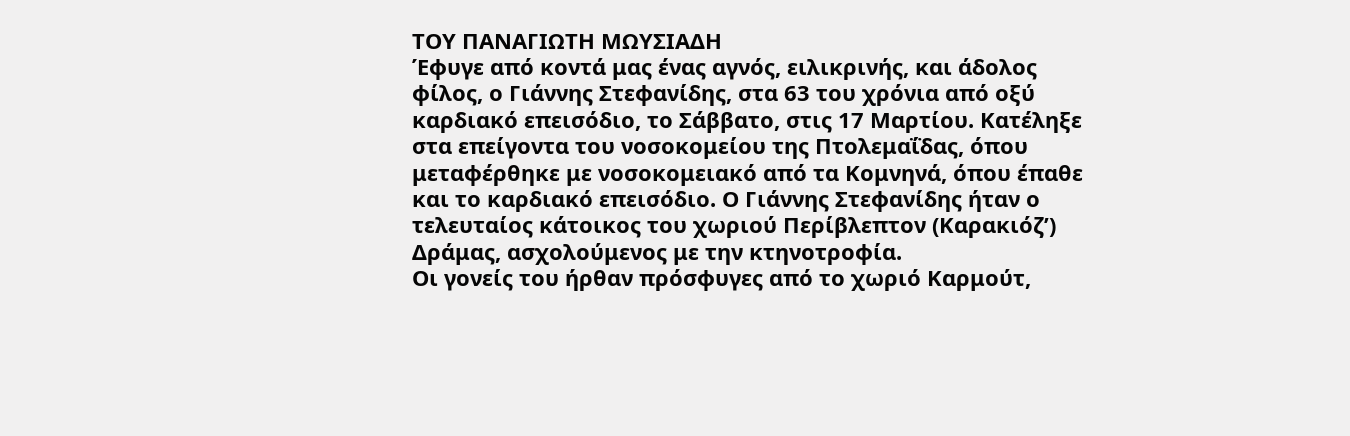ΤΟΥ ΠΑΝΑΓΙΩΤΗ ΜΩΥΣΙΑΔΗ
Έφυγε από κοντά μας ένας αγνός, ειλικρινής, και άδολος φίλος, ο Γιάννης Στεφανίδης, στα 63 του χρόνια από οξύ καρδιακό επεισόδιο, το Σάββατο, στις 17 Μαρτίου. Κατέληξε στα επείγοντα του νοσοκομείου της Πτολεμαΐδας, όπου μεταφέρθηκε με νοσοκομειακό από τα Κομνηνά, όπου έπαθε και το καρδιακό επεισόδιο. Ο Γιάννης Στεφανίδης ήταν ο τελευταίος κάτοικος του χωριού Περίβλεπτον (Καρακιόζ’) Δράμας, ασχολούμενος με την κτηνοτροφία.
Οι γονείς του ήρθαν πρόσφυγες από το χωριό Καρμούτ,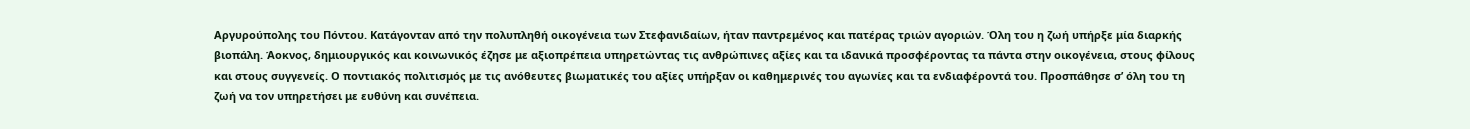Αργυρούπολης του Πόντου. Κατάγονταν από την πολυπληθή οικογένεια των Στεφανιδαίων, ήταν παντρεμένος και πατέρας τριών αγοριών. Όλη του η ζωή υπήρξε μία διαρκής βιοπάλη. Άοκνος, δημιουργικός και κοινωνικός έζησε με αξιοπρέπεια υπηρετώντας τις ανθρώπινες αξίες και τα ιδανικά προσφέροντας τα πάντα στην οικογένεια, στους φίλους και στους συγγενείς. Ο ποντιακός πολιτισμός με τις ανόθευτες βιωματικές του αξίες υπήρξαν οι καθημερινές του αγωνίες και τα ενδιαφέροντά του. Προσπάθησε σ’ όλη του τη ζωή να τον υπηρετήσει με ευθύνη και συνέπεια.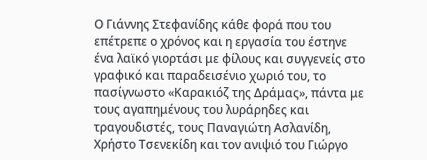Ο Γιάννης Στεφανίδης κάθε φορά που του επέτρεπε ο χρόνος και η εργασία του έστηνε ένα λαϊκό γιορτάσι με φίλους και συγγενείς στο γραφικό και παραδεισένιο χωριό του, το πασίγνωστο «Καρακιόζ της Δράμας», πάντα με τους αγαπημένους του λυράρηδες και τραγουδιστές, τους Παναγιώτη Ασλανίδη, Χρήστο Τσενεκίδη και τον ανιψιό του Γιώργο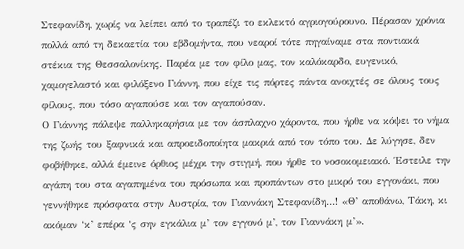Στεφανίδη, χωρίς να λείπει από το τραπέζι το εκλεκτό αγριογούρουνο. Πέρασαν χρόνια πολλά από τη δεκαετία του εβδομήντα, που νεαροί τότε πηγαίναμε στα ποντιακά στέκια της Θεσσαλονίκης. Παρέα με τον φίλο μας, τον καλόκαρδο, ευγενικό, χαμογελαστό και φιλόξενο Γιάννη, που είχε τις πόρτες πάντα ανοιχτές σε όλους τους φίλους, που τόσο αγαπούσε και τον αγαπούσαν.
Ο Γιάννης πάλεψε παλληκαρήσια με τον άσπλαχνο χάροντα, που ήρθε να κόψει το νήμα της ζωής του ξαφνικά και απροειδοποίητα μακριά από τον τόπο του. Δε λύγησε, δεν φοβήθηκε, αλλά έμεινε όρθιος μέχρι την στιγμή, που ήρθε το νοσοκομειακό. Έστειλε την αγάπη του στα αγαπημένα του πρόσωπα και προπάντων στο μικρό του εγγονάκι, που γεννήθηκε πρόσφατα στην Αυστρία, τον Γιαννάκη Στεφανίδη…! «Θ’ αποθάνω, Τάκη, κι ακόμαν ‘κ’ επέρα ‘ς σην εγκάλια μ’ τον εγγονό μ’, τον Γιαννάκη μ’».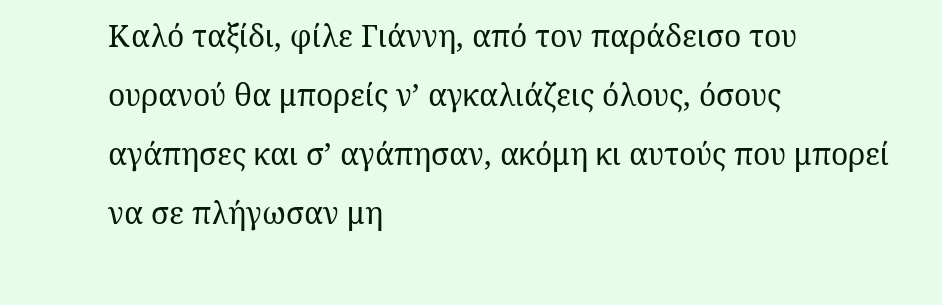Καλό ταξίδι, φίλε Γιάννη, από τον παράδεισο του ουρανού θα μπορείς ν’ αγκαλιάζεις όλους, όσους αγάπησες και σ’ αγάπησαν, ακόμη κι αυτούς που μπορεί να σε πλήγωσαν μη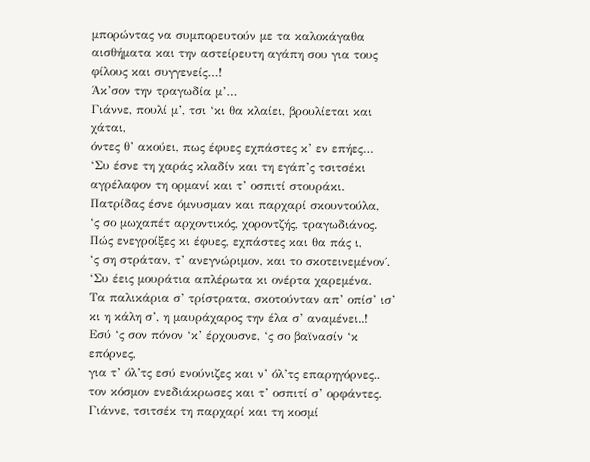μπορώντας να συμπορευτούν με τα καλοκάγαθα αισθήματα και την αστείρευτη αγάπη σου για τους φίλους και συγγενείς…!
Άκ’σον την τραγωδία μ’…
Γιάννε, πουλί μ’, τσι ‘κι θα κλαίει, βρουλίεται και χάται,
όντες θ’ ακούει, πως έφυες εχπάστες κ’ εν επήες…
‘Συ έσνε τη χαράς κλαδίν και τη εγάπ’ς τσιτσέκι
αγρέλαφον τη ορμανί και τ’ οσπιτί στουράκι.
Πατρίδας έσνε όμνυσμαν και παρχαρί σκουντούλα,
‘ς σο μωχαπέτ αρχοντικός, χοροντζής, τραγωδιάνος.
Πώς ενεγροίξες κι έφυες, εχπάστες και θα πάς ι,
‘ς ση στράταν, τ’ ανεγνώριμον, και το σκοτεινεμένον΄.
‘Συ έεις μουράτια απλέρωτα κι ονέρτα χαρεμένα.
Τα παλικάρια σ’ τρίστρατα, σκοτούνταν απ’ οπίσ’ ισ’
κι η κάλη σ’, η μαυράχαρος την έλα σ’ αναμένει..!
Εσύ ‘ς σον πόνον ‘κ’ έρχουσνε, ‘ς σο βαϊνασίν ‘κ επόρνες,
για τ’ όλ’τς εσύ ενούνιζες και ν’ όλ’τς επαρηγόρνες..
τον κόσμον ενεδιάκρωσες και τ’ οσπιτί σ’ ορφάντες.
Γιάννε, τσιτσέκ τη παρχαρί και τη κοσμί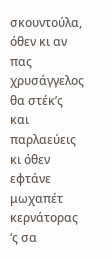σκουντούλα,
όθεν κι αν πας χρυσάγγελος θα στέκ’ς και παρλαεύεις
κι όθεν εφτάνε μωχαπέτ κερνάτορας ‘ς σα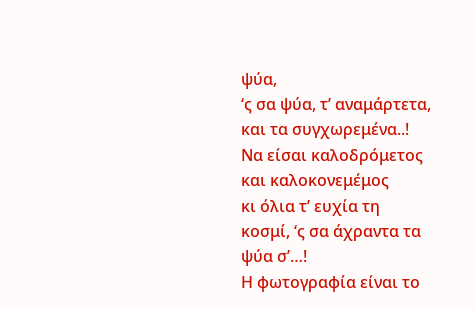ψύα,
‘ς σα ψύα, τ’ αναμάρτετα, και τα συγχωρεμένα..!
Να είσαι καλοδρόμετος και καλοκονεμέμος
κι όλια τ’ ευχία τη κοσμί, ‘ς σα άχραντα τα ψύα σ’…!
Η φωτογραφία είναι το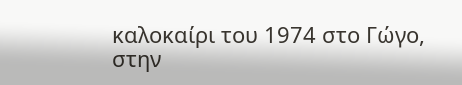καλοκαίρι του 1974 στο Γώγο, στην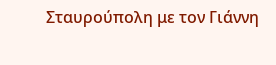Σταυρούπολη με τον Γιάννη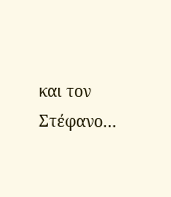και τον Στέφανο…